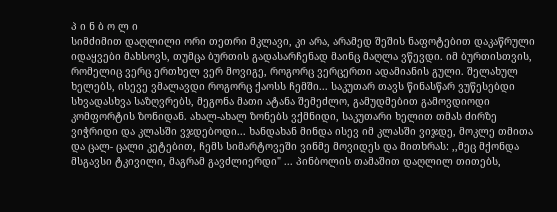პ ი ნ ბ ო ლ ი
სიმძიმით დაღლილი ორი თეთრი მკლავი, კი არა, არამედ შეშის ნაფოტებით დაკაწრული იდაყვები მახსოვს, თუმცა ბურთის გადასარჩენად მაინც მაღლა ვწევდი. იმ ბურთისთვის, რომელიც ვერც ერთხელ ვერ მოვიგე, როგორც ვერცერთი ადამიანის გული. შელახულ ხელებს, ისევე ვმალავდი როგორც ქაოსს ჩემში... საკუთარ თავს წინასწარ ვუწესებდი სხვადასხვა საზღვრებს, მეგონა მათი ატანა შემეძლო, გამუდმებით გამოვდიოდი კომფორტის ზონიდან. ახალ-ახალ ზონებს ვქმნიდი, საკუთარი ხელით თმას ძირზე ვიჭრიდი და კლასში ვჯდებოდი... ხანდახან მინდა ისევ იმ კლასში ვიჯდე, მოკლე თმითა და ცალ- ცალი კეტებით, ჩემს სიმარტოვეში ვინმე მოვიდეს და მითხრას: ,,მეც მქონდა მსგავსი ტკივილი, მაგრამ გავძლიერდი" ... პინბოლის თამაშით დაღლილ თითებს,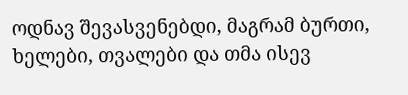ოდნავ შევასვენებდი, მაგრამ ბურთი, ხელები, თვალები და თმა ისევ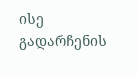ისე გადარჩენის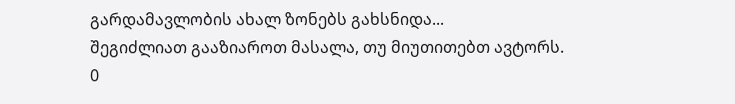გარდამავლობის ახალ ზონებს გახსნიდა...
შეგიძლიათ გააზიაროთ მასალა, თუ მიუთითებთ ავტორს.
0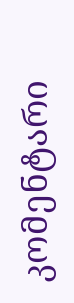კომენტარი